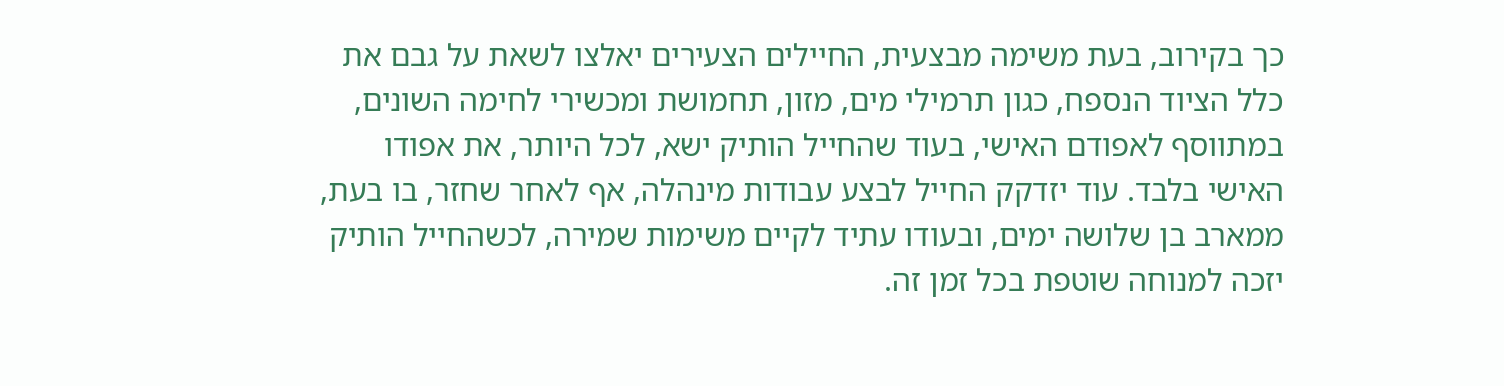כך בקירוב, בעת משימה מבצעית, החיילים הצעירים יאלצו לשאת על גבם את כלל הציוד הנספח, כגון תרמילי מים, מזון, תחמושת ומכשירי לחימה השונים, במתווסף לאפודם האישי, בעוד שהחייל הותיק ישא, לכל היותר, את אפודו האישי בלבד. עוד יזדקק החייל לבצע עבודות מינהלה, אף לאחר שחזר, בו בעת, ממארב בן שלושה ימים, ובעודו עתיד לקיים משימות שמירה, לכשהחייל הותיק יזכה למנוחה שוטפת בכל זמן זה.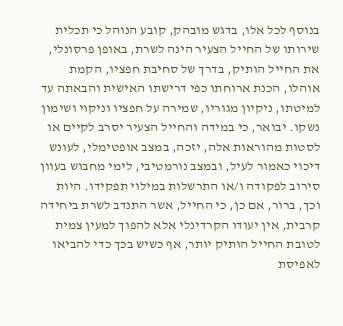בנוסף לכל אלו, בדגש מובהק, קובע הנוהל כי תכלית שירותו של החייל הצעיר הינה לשרת, באופן פרסונלי, את החייל הותיק, בדרך של סחיבת חפציו, הקמת אוהלו, הכנת ארוחתו כפי דרישתו האישית והבאתה עד למיטתו, ניקיון מגוריו, שמירה על חפציו וניקוי ושימון נשקו. יבואר, כי במידה והחייל הצעיר יסרב לקיים או לסטות מהוראות אלה, יזכה, במצב אופטימלי, לעונש דיכוי כאמור לעיל, ובמצב נורמטיבי, לימי מחבוש בעוון סירוב לפקודה ו/או התרשלות במילוי תפקידו. היות וכך, ברור, אם כן, כי החייל, אשר התנדב לשרת ביחידה קרבית, אין יעודו הקרדינלי אלא להפוך למעין צמית לטובת החייל הותיק יותר, אף כשיש בכך כדי להביאו לאפיסת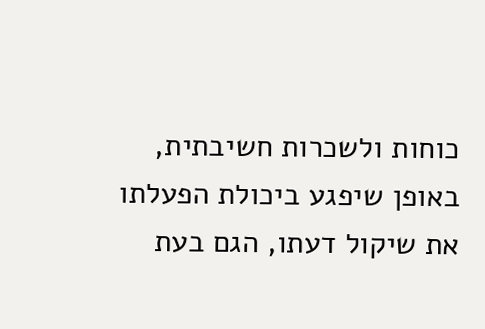כוחות ולשכרות חשיבתית, באופן שיפגע ביכולת הפעלתו את שיקול דעתו, הגם בעת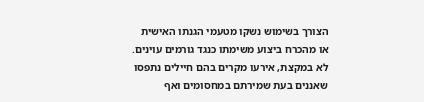הצורך בשימוש נשקו מטעמי הגנתו האישית או מהכרח ביצוע משימתו כנגד גורמים עוינים.
לא במקצת, אירעו מקרים בהם חיילים נתפסו שאננים בעת שמירתם במחסומים ואף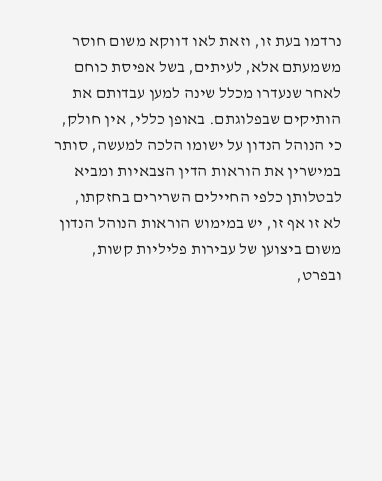נרדמו בעת זו, וזאת לאו דווקא משום חוסר משמעתם אלא, לעיתים, בשל אפיסת כוחם לאחר שנעדרו מכלל שינה למען עבדותם את הותיקים שבפלוגתם. באופן כללי, אין חולק, כי הנוהל הנדון על ישומו הלכה למעשה, סותר במישרין את הוראות הדין הצבאיות ומביא לבטלותן כלפי החיילים השרירים בחזקתו, לא זו אף זו, יש במימוש הוראות הנוהל הנדון משום ביצוען של עבירות פליליות קשות, ובפרט,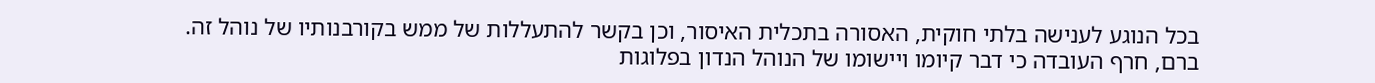בכל הנוגע לענישה בלתי חוקית, האסורה בתכלית האיסור, וכן בקשר להתעללות של ממש בקורבנותיו של נוהל זה.
ברם, חרף העובדה כי דבר קיומו ויישומו של הנוהל הנדון בפלוגות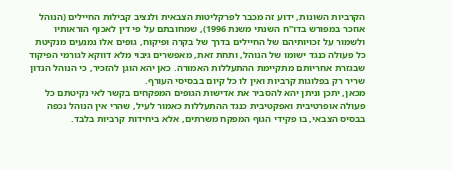הקרביות השונות, ידוע זה מכבר לפרקליטות הצבאית ולנציב קבילות החיילים (הנוהל אוזכר במפורש בדו"ח השנתי משנת 1996), שמחובתם על פי דין לאכוף הוראותיו ולשמור על זכויותיהם של החיילים בדרך של בקרה ופיקוח, גופים אלו נמנעים מנקיטת כל פעולה כנגד ישומו של הנוהל, ותחת זאת, מאפשרים גיבוי מלא דווקא לגורמי הפיקוד שבגזרת אחריותם מתקיימת ההתעללות האמורה. כאן יהא הוגן להזכיר, כי הנוהל הנדון שריר רק בפלוגות קרביות ואין לו כל קיום בבסיסי העורף.
מכאן, יתכן וניתן יהא להסביר את אדישות הגופים המפקחים בקשר לאי נקיטתם כל פעולה אופרטיבית ואפקטיבית כנגד ההתעללות כאמור לעיל, שהרי אין הנוהל נכפה בבסיס הצבאי, בו פקידי הגוף המפקח משרתים, אלא ביחידות קרביות בלבד.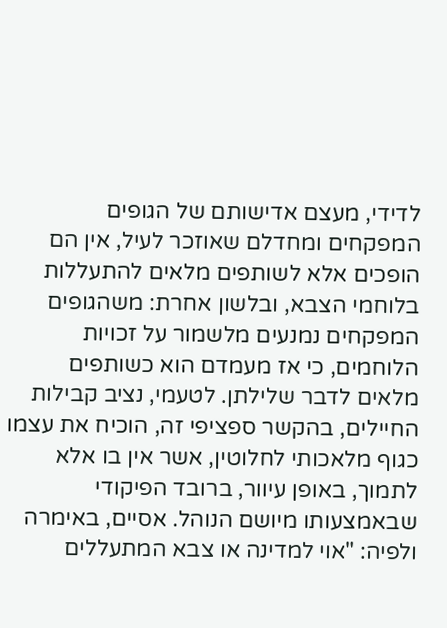לדידי, מעצם אדישותם של הגופים המפקחים ומחדלם שאוזכר לעיל, אין הם הופכים אלא לשותפים מלאים להתעללות בלוחמי הצבא, ובלשון אחרת: משהגופים המפקחים נמנעים מלשמור על זכויות הלוחמים, כי אז מעמדם הוא כשותפים מלאים לדבר שלילתן. לטעמי, נציב קבילות החיילים, בהקשר ספציפי זה, הוכיח את עצמו כגוף מלאכותי לחלוטין, אשר אין בו אלא לתמוך, באופן עיוור, ברובד הפיקודי שבאמצעותו מיושם הנוהל. אסיים, באימרה ולפיה: "אוי למדינה או צבא המתעללים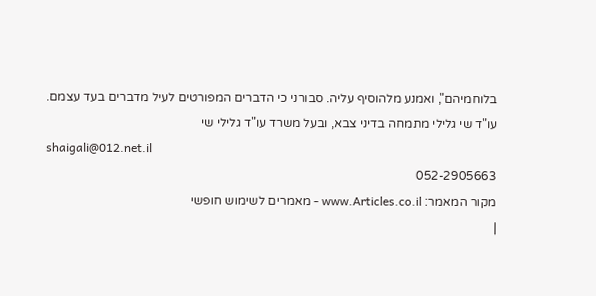בלוחמיהם", ואמנע מלהוסיף עליה. סבורני כי הדברים המפורטים לעיל מדברים בעד עצמם. עו"ד שי גלילי מתמחה בדיני צבא, ובעל משרד עו"ד גלילי שי
shaigali@012.net.il
052-2905663
מקור המאמר: www.Articles.co.il - מאמרים לשימוש חופשי
|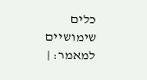כלים שימושיים למאמר: |